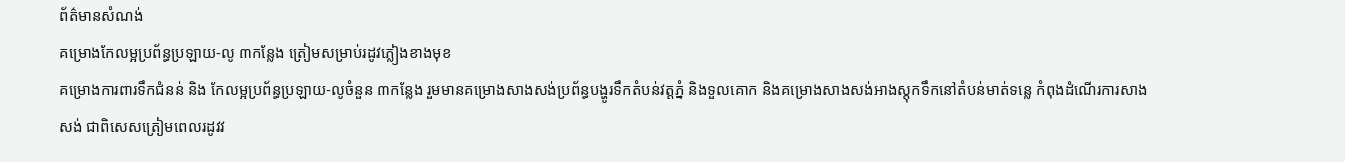ព័ត៌មានសំណង់
គម្រោងកែលម្អប្រព័ន្ធប្រឡាយ-លូ ៣កន្លែង ត្រៀមសម្រាប់រដូវភ្លៀងខាងមុខ
គម្រោងការពារទឹកជំនន់ និង កែលម្អប្រព័ន្ធប្រឡាយ-លូចំនួន ៣កន្លែង រួមមានគម្រោងសាងសង់ប្រព័ន្ធបង្ហូរទឹកតំបន់វត្តភ្នំ និងទួលគោក និងគម្រោងសាងសង់អាងស្តុកទឹកនៅតំបន់មាត់ទន្លេ កំពុងដំណើរការសាងសង់ ជាពិសេសត្រៀមពេលរដូវវ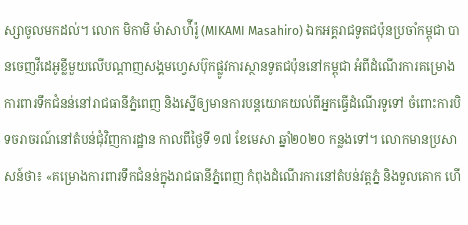ស្សាចូលមកដល់។ លោក មិកាមិ ម៉ាសាហ៉ីរ៉ូ (MIKAMI Masahiro) ឯកអគ្គរាជទូតជប៉ុនប្រចាំកម្ពុជា បានចេញវីដេអូខ្លីមួយលើបណ្ដាញសង្គមហ្វេសប៊ុកផ្លូវការស្ថានទូតជប៉ុននៅកម្ពុជា អំពីដំណើរការគម្រោងការពារទឹកជំនន់នៅរាជធានីភ្នំពេញ និងស្នើឲ្យមានការបន្តយោគយល់ពីអ្នកធ្វើដំណើរទូទៅ ចំពោះការបិទចរាចរណ៍នៅតំបន់ជុំវិញការដ្ឋាន កាលពីថ្ងៃទី ១៧ ខែមេសា ឆ្នាំ២០២០ កន្លងទៅ។ លោកមានប្រសាសន៍ថា៖ «គម្រោងការពារទឹកជំនន់ក្នុងរាជធានីភ្នំពេញ កំពុងដំណើរការនៅតំបន់វត្តភ្នំ និងទួលគោក ហើ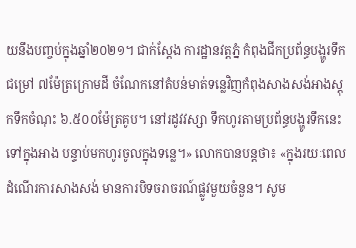យនឹងបញ្ចប់ក្នុងឆ្នាំ២០២១។ ជាក់ស្ដែង ការដ្ឋានវត្តភ្នំ កំពុងជីកប្រព័ន្ធបង្ហូរទឹកជម្រៅ ៧ម៉ែត្រក្រោមដី ចំណែកនៅតំបន់មាត់ទន្លេវិញកំពុងសាងសង់អាងស្តុកទឹកចំណុះ ៦.៥០០ម៉ែត្រគូប។ នៅរដូវវស្សា ទឹកហូរតាមប្រព័ន្ធបង្ហូរទឹកនេះទៅក្នុងអាង បន្ទាប់មកហូរចូលក្នុងទន្លេ។» លោកបានបន្តថា៖ «ក្នុងរយៈពេលដំណើរការសាងសង់ មានការបិទចរាចរណ៍ផ្លូវមួយចំនួន។ សូម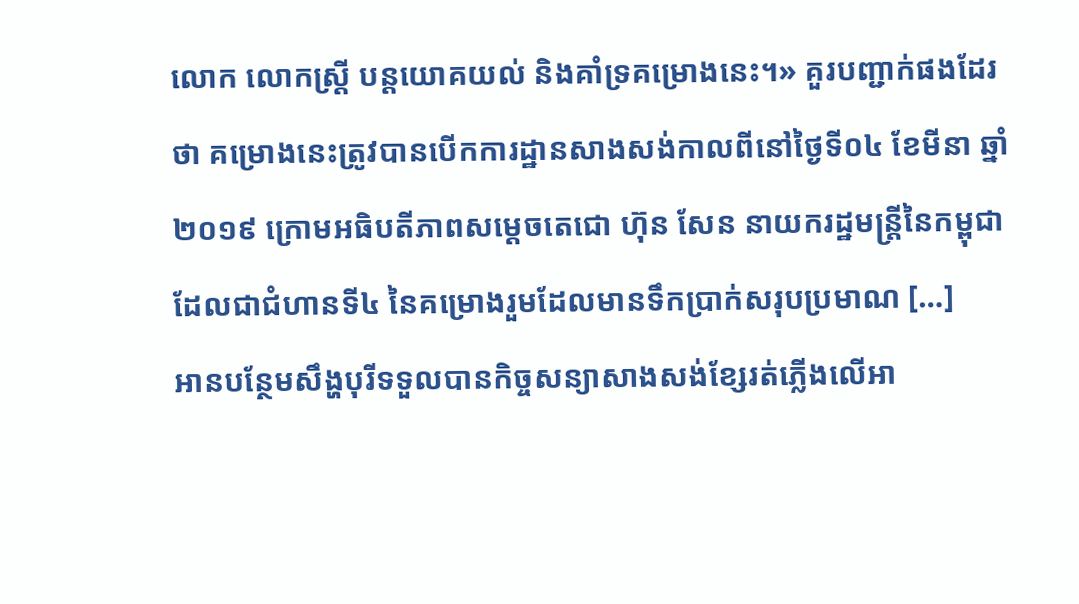លោក លោកស្រ្តី បន្តយោគយល់ និងគាំទ្រគម្រោងនេះ។» គួរបញ្ជាក់ផងដែរថា គម្រោងនេះត្រូវបានបើកការដ្ឋានសាងសង់កាលពីនៅថ្ងៃទី០៤ ខែមីនា ឆ្នាំ២០១៩ ក្រោមអធិបតីភាពសម្តេចតេជោ ហ៊ុន សែន នាយករដ្ឋមន្ត្រីនៃកម្ពុជា ដែលជាជំហានទី៤ នៃគម្រោងរួមដែលមានទឹកប្រាក់សរុបប្រមាណ […]
អានបន្ថែមសឹង្ហបុរីទទួលបានកិច្ចសន្យាសាងសង់ខ្សែរត់ភ្លើងលើអា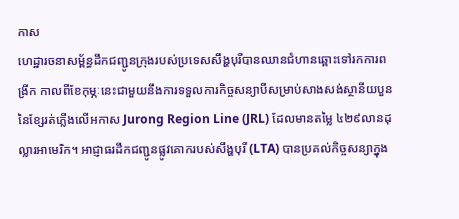កាស
ហេដ្ឋារចនាសម្ព័ន្ធដឹកជញ្ជូនក្រុងរបស់ប្រទេសសឹង្ហបុរីបានឈានជំហានឆ្ពោះទៅរកការពង្រីក កាលពីខែកុម្ភៈនេះជាមួយនឹងការទទួលការកិច្ចសន្យាបីសម្រាប់សាងសង់ស្ថានីយបួននៃខ្សែរត់ភ្លើងលើអកាស Jurong Region Line (JRL) ដែលមានតម្លៃ ៤២៩លានដុល្លារអាមេរិក។ អាជ្ញាធរដឹកជញ្ជូនផ្លូវគោករបស់សឹង្ហបុរី (LTA) បានប្រគល់កិច្ចសន្យាក្នុង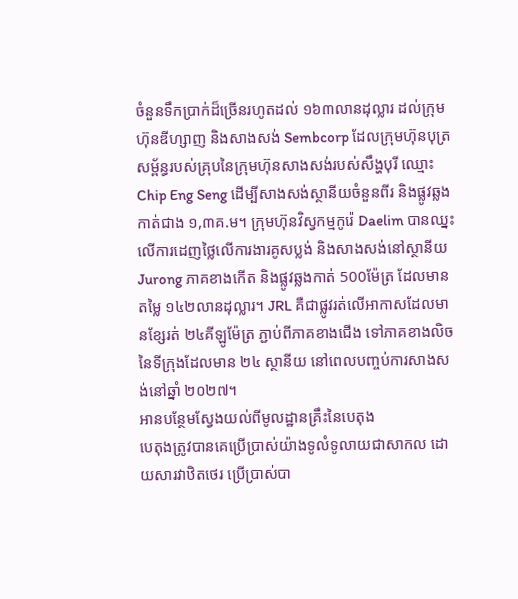ចំនួនទឹកប្រាក់ដ៏ច្រើនរហូតដល់ ១៦៣លានដុល្លារ ដល់ក្រុមហ៊ុនឌីហ្សាញ និងសាងសង់ Sembcorp ដែលក្រុមហ៊ុនបុត្រសម្ព័ន្ធរបស់គ្រុបនៃក្រុមហ៊ុនសាងសង់របស់សឹង្ហបុរី ឈ្មោះ Chip Eng Seng ដើម្បីសាងសង់ស្ថានីយចំនួនពីរ និងផ្លូវឆ្លងកាត់ជាង ១,៣គ.ម។ ក្រុមហ៊ុនវិស្វកម្មកូរ៉េ Daelim បានឈ្នះលើការដេញថ្លៃលើការងារគូសប្លង់ និងសាងសង់នៅស្ថានីយ Jurong ភាគខាងកើត និងផ្លូវឆ្លងកាត់ 500ម៉ែត្រ ដែលមានតម្លៃ ១៤២លានដុល្លារ។ JRL គឺជាផ្លូវរត់លើអាកាសដែលមានខ្សែរត់ ២៤គីឡូម៉ែត្រ ភ្ជាប់ពីភាគខាងជើង ទៅភាគខាងលិចនៃទីក្រុងដែលមាន ២៤ ស្ថានីយ នៅពេលបញ្ចប់ការសាងសង់នៅឆ្នាំ ២០២៧។
អានបន្ថែមស្វែងយល់ពីមូលដ្ឋានគ្រឹះនៃបេតុង
បេតុងត្រូវបានគេប្រើប្រាស់យ៉ាងទូលំទូលាយជាសាកល ដោយសារវាឋិតថេរ ប្រើប្រាស់បា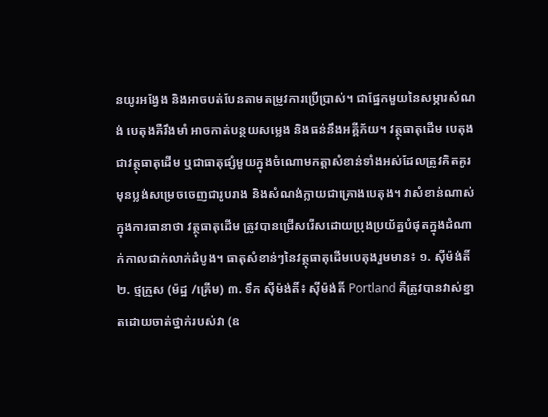នយូរអង្វែង និងអាចបត់បែនតាមតម្រូវការប្រើប្រាស់។ ជាផ្នែកមួយនៃសម្ភារសំណង់ បេតុងគឺរឹងមាំ អាចកាត់បន្ថយសម្លេង និងធន់នឹងអគ្គីភ័យ។ វត្ថុធាតុដើម បេតុងជាវត្ថុធាតុដើម ឬជាធាតុផ្សំមួយក្នុងចំណោមកត្តាសំខាន់ទាំងអស់ដែលត្រូវគិតគូរ មុនប្លង់សម្រេចចេញជារូបរាង និងសំណង់ក្លាយជាគ្រោងបេតុង។ វាសំខាន់ណាស់ក្នុងការធានាថា វត្ថុធាតុដើម ត្រូវបានជ្រើសរើសដោយប្រុងប្រយ័ត្នបំផុតក្នុងដំណាក់កាលជាក់លាក់ដំបូង។ ធាតុសំខាន់ៗនៃវត្ថុធាតុដើមបេតុងរួមមាន៖ ១. ស៊ីម៉ង់តិ៍ ២. ថ្មក្រួស (ម៉ដ្ឋ /គ្រើម) ៣. ទឹក ស៊ីម៉ង់តិ៍៖ ស៊ីម៉ង់តិ៍ Portland គឺត្រូវបានវាស់ខ្នាតដោយចាត់ថ្នាក់របស់វា (ឧ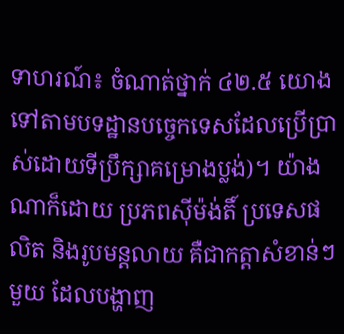ទាហរណ៍៖ ចំណាត់ថ្នាក់ ៤២.៥ យោងទៅតាមបទដ្ឋានបច្ចេកទេសដែលប្រើប្រាស់ដោយទីប្រឹក្សាគម្រោងប្លង់)។ យ៉ាងណាក៏ដោយ ប្រភពស៊ីម៉ង់តិ៍ ប្រទេសផលិត និងរូបមន្តលាយ គឺជាកត្តាសំខាន់ៗមួយ ដែលបង្ហាញ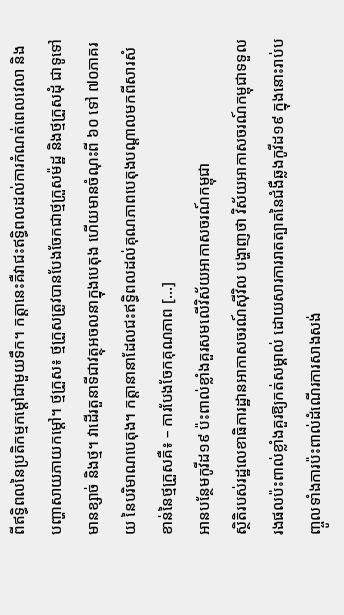ពីឥទ្ធិពលនៃប្រតិកម្មកម្តៅជាមួយទឹក។ កត្តានេះគឺវាជះឥទ្ធិពលដល់ការកំណត់ពេលវេលា និងបញ្ហាសាយភាយកម្តៅ។ ថ្មក្រួស៖ ថ្មក្រួសត្រូវបានបែងចែកជាថ្មក្រួសម៉ដ្ឋ និងថ្មក្រួសដុំ ជាទូទៅមានខ្សាច់ និងថ្ម។ វាដើរតួនាទីជាវត្ថុអចលនាក្នុងបេតុង ហើយមានចំណុះពី ៦០ ទៅ ៧០ភាគរយ នៃបរិមាណបេតុង។ កត្តានានាដែលជះឥទ្ធិពលដល់គុណភាពបេតុងបណ្តាលមកពីសារសំខាន់នៃថ្មក្រួសគឺ៖ – ការបែងចែកគុណភាព […]
អានបន្ថែមកូវីដ១៩ ប៉ះពាល់ខ្លាំងគួរសមលើវិស័យអាកាសចរណ៍កម្ពុជា
ស្ថិតិរបស់រដ្ឋលេខាធិការដ្ឋានអាកាសចរណ៍ស៊ីវិល បង្ហាញថា វិស័យអាកាសចរណ៍កម្ពុជាទទួលរងផលប៉ះពាល់ខ្លាំងគួរឱ្យកត់សម្គាល់ ដោយសារការរាតត្បាតនៃជំងឺឆ្លងកូវីដ១៩ ក្នុងនោះរាប់បញ្ចូលទាំងការប៉ះពាល់ដំណើរការសាងសង់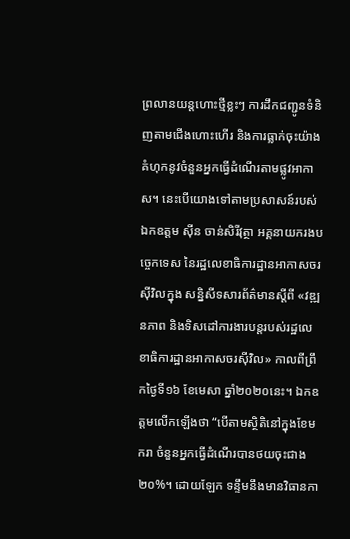ព្រលានយន្តហោះថ្មីខ្លះៗ ការដឹកជញ្ជូនទំនិញតាមជើងហោះហើរ និងការធ្លាក់ចុះយ៉ាងគំហុកនូវចំនួនអ្នកធ្វើដំណើរតាមផ្លូវអាកាស។ នេះបើយោងទៅតាមប្រសាសន៍របស់ ឯកឧត្តម ស៊ីន ចាន់សិរីវុត្ថា អគ្គនាយករងបច្ចេកទេស នៃរដ្ឋលេខាធិការដ្ឋានអាកាសចរស៊ីវិលក្នុង សន្និសីទសារព័ត៌មានស្ដីពី «វឌ្ឍនភាព និងទិសដៅការងារបន្ដរបស់រដ្ឋលេខាធិការដ្ឋានអាកាសចរស៊ីវិល» កាលពីព្រឹកថ្ងៃទី១៦ ខែមេសា ឆ្នាំ២០២០នេះ។ ឯកឧត្តមលើកឡើងថា “បើតាមស្ថិតិនៅក្នុងខែមករា ចំនួនអ្នកធ្វើដំណើរបានថយចុះជាង២០%។ ដោយឡែក ទន្ទឹមនឹងមានវិធានកា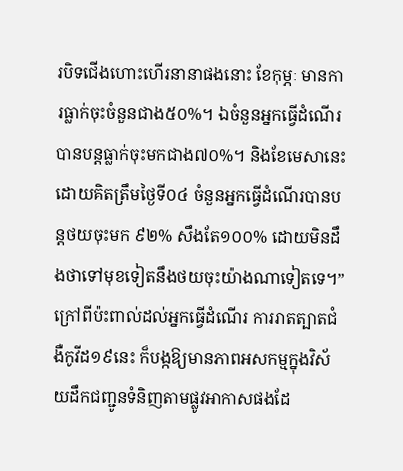របិទជើងហោះហើរនានាផងនោះ ខែកុម្ភៈ មានការធ្លាក់ចុះចំនួនជាង៥០%។ ឯចំនួនអ្នកធ្វើដំណើរបានបន្តធ្លាក់ចុះមកជាង៧០%។ និងខែមេសានេះ ដោយគិតត្រឹមថ្ងៃទី០៤ ចំនួនអ្នកធ្វើដំណើរបានបន្តថយចុះមក ៩២% សឹងតែ១០០% ដោយមិនដឹងថាទៅមុខទៀតនឹងថយចុះយ៉ាងណាទៀតទេ។” ក្រៅពីប៉ះពាល់ដល់អ្នកធ្វើដំណើរ ការរាតត្បាតជំងឺកូវីដ១៩នេះ ក៏បង្កឱ្យមានភាពអសកម្មក្នុងវិស័យដឹកជញ្ជូនទំនិញតាមផ្លូវអាកាសផងដែ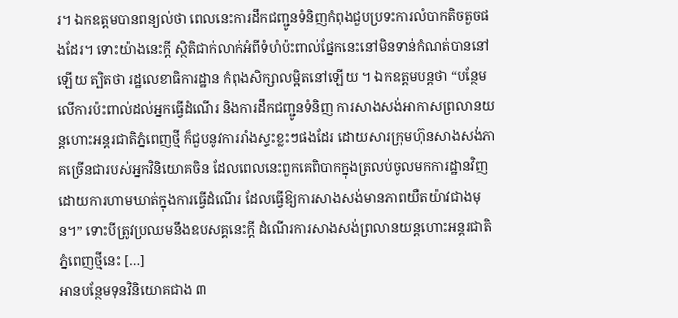រ។ ឯកឧត្តមបានពន្យល់ថា ពេលនេះការដឹកជញ្ជូនទំនិញកំពុងជួបប្រទះការលំបាកតិចតួចផងដែរ។ ទោះយ៉ាងនេះក្តី ស្ថិតិជាក់លាក់អំពីទំហំប៉ះពាល់ផ្នែកនេះនៅមិនទាន់កំណត់បាននៅឡើយ ត្បិតថា រដ្ឋលេខាធិការដ្ឋាន កំពុងសិក្សាលម្អិតនៅឡើយ ។ ឯកឧត្តមបន្តថា “បន្ថែមលើការប៉ះពាល់ដល់អ្នកធ្វើដំណើរ និងការដឹកជញ្ជូនទំនិញ ការសាងសង់អាកាសព្រលានយន្តហោះអន្តរជាតិភ្នំពេញថ្មី ក៏ជួបនូវការរាំងស្ទះខ្លះៗផងដែរ ដោយសារក្រុមហ៊ុនសាងសង់ភាគច្រើនជារបស់អ្នកវិនិយោគចិន ដែលពេលនេះពួកគេពិបាកក្នុងត្រលប់ចូលមកការដ្ឋានវិញ ដោយការហាមឃាត់ក្នុងការធ្វើដំណើរ ដែលធ្វើឱ្យការសាងសង់មានភាពយឺតយ៉ាវជាងមុន។” ទោះបីត្រូវប្រឈមនឹងឧបសគ្គនេះក្តី ដំណើរការសាងសង់ព្រលានយន្តហោះអន្តរជាតិភ្នំពេញថ្មីនេះ […]
អានបន្ថែមទុនវិនិយោគជាង ៣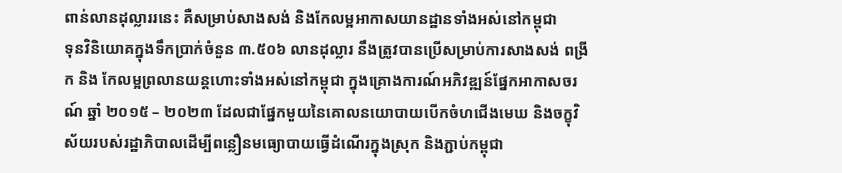ពាន់លានដុល្លាររនេះ គឺសម្រាប់សាងសង់ និងកែលម្អអាកាសយានដ្ឋានទាំងអស់នៅកម្ពុជា
ទុនវិនិយោគក្នុងទឹកប្រាក់ចំនួន ៣.៥០៦ លានដុល្លារ នឹងត្រូវបានប្រើសម្រាប់ការសាងសង់ ពង្រីក និង កែលម្អព្រលានយន្តហោះទាំងអស់នៅកម្ពុជា ក្នុងគ្រោងការណ៍អភិវឌ្ឍន៍ផ្នែកអាកាសចរណ៍ ឆ្នាំ ២០១៥ – ២០២៣ ដែលជាផ្នែកមួយនៃគោលនយោបាយបើកចំហជើងមេឃ និងចក្ខុវិស័យរបស់រដ្ឋាភិបាលដើម្បីពន្លឿនមធ្យោបាយធ្វើដំណើរក្នុងស្រុក និងភ្ជាប់កម្ពុជា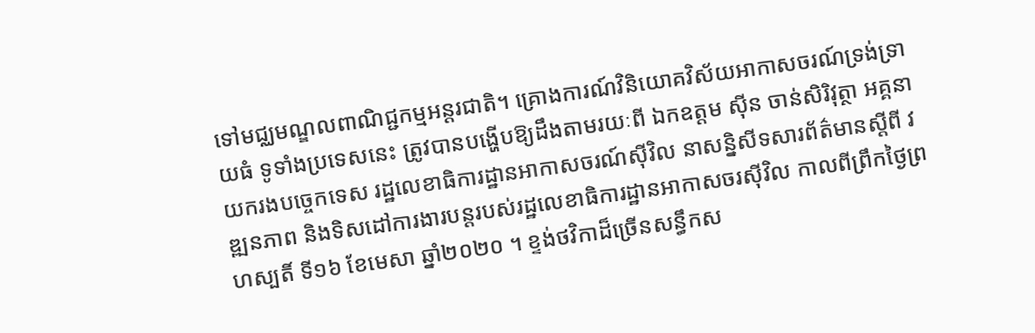ទៅមជ្ឈមណ្ឌលពាណិជ្ជកម្មអន្តរជាតិ។ គ្រោងការណ៍វិនិយោគវិស័យអាកាសចរណ៍ទ្រង់ទ្រាយធំ ទូទាំងប្រទេសនេះ ត្រូវបានបង្ហើបឱ្យដឹងតាមរយៈពី ឯកឧត្តម ស៊ីន ចាន់សិរិវុត្ថា អគ្គនាយករងបច្ចេកទេស រដ្ឋលេខាធិការដ្ឋានអាកាសចរណ៍ស៊ីវិល នាសន្និសីទសារព័ត៌មានស្ដីពី វឌ្ឍនភាព និងទិសដៅការងារបន្ដរបស់រដ្ឋលេខាធិការដ្ឋានអាកាសចរស៊ីវិល កាលពីព្រឹកថ្ងៃព្រហស្បតិ៍ ទី១៦ ខែមេសា ឆ្នាំ២០២០ ។ ខ្ទង់ថវិកាដ៏ច្រើនសន្ធឹកស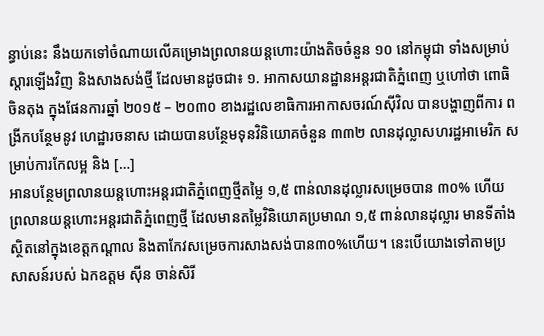ន្ធាប់នេះ នឹងយកទៅចំណាយលើគម្រោងព្រលានយន្តហោះយ៉ាងតិចចំនួន ១០ នៅកម្ពុជា ទាំងសម្រាប់ស្តារឡើងវិញ និងសាងសង់ថ្មី ដែលមានដូចជា៖ ១. អាកាសយានដ្ឋានអន្តរជាតិភ្នំពេញ ឬហៅថា ពោធិចិនតុង ក្នុងផែនការឆ្នាំ ២០១៥ – ២០៣០ ខាងរដ្ឋលេខាធិការអាកាសចរណ៍ស៊ីវិល បានបង្ហាញពីការ ពង្រីកបន្ថែមនូវ ហេដ្ឋារចនាស ដោយបានបន្ថែមទុនវិនិយោគចំនួន ៣៣២ លានដុល្លាសហរដ្ឋអាមេរិក សម្រាប់ការកែលម្អ និង […]
អានបន្ថែមព្រលានយន្តហោះអន្តរជាតិភ្នំពេញថ្មីតម្លៃ ១,៥ ពាន់លានដុល្លារសម្រេចបាន ៣០% ហើយ
ព្រលានយន្តហោះអន្តរជាតិភ្នំពេញថ្មី ដែលមានតម្លៃវិនិយោគប្រមាណ ១,៥ ពាន់លានដុល្លារ មានទីតាំងស្ថិតនៅក្នុងខេត្តកណ្តាល និងតាកែវសម្រេចការសាងសង់បាន៣០%ហើយ។ នេះបើយោងទៅតាមប្រសាសន៍របស់ ឯកឧត្តម ស៊ីន ចាន់សិរី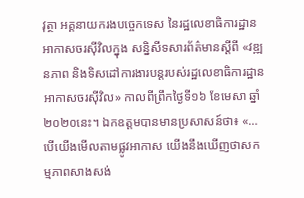វុត្ថា អគ្គនាយករងបច្ចេកទេស នៃរដ្ឋលេខាធិការដ្ឋានអាកាសចរស៊ីវិលក្នុង សន្និសីទសារព័ត៌មានស្ដីពី «វឌ្ឍនភាព និងទិសដៅការងារបន្ដរបស់រដ្ឋលេខាធិការដ្ឋានអាកាសចរស៊ីវិល» កាលពីព្រឹកថ្ងៃទី១៦ ខែមេសា ឆ្នាំ២០២០នេះ។ ឯកឧត្តមបានមានប្រសាសន៍ថា៖ «…បើយើងមើលតាមផ្លូវអាកាស យើងនឹងឃើញថាសកម្មភាពសាងសង់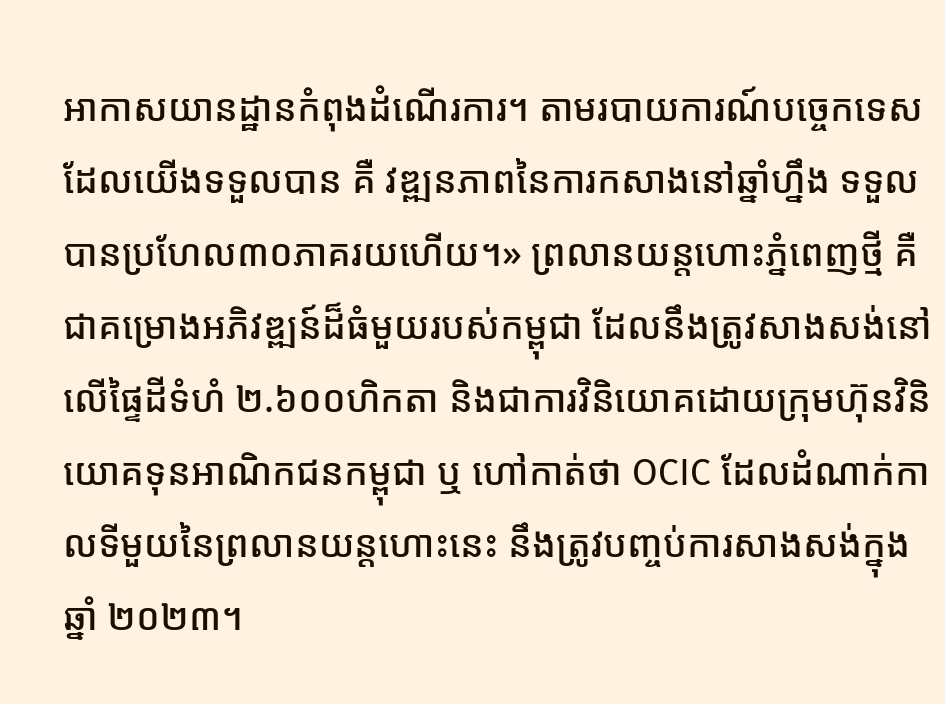អាកាសយានដ្ឋានកំពុងដំណើរការ។ តាមរបាយការណ៍បច្ចេកទេសដែលយើងទទួលបាន គឺ វឌ្ឍនភាពនៃការកសាងនៅឆ្នាំហ្នឹង ទទួលបានប្រហែល៣០ភាគរយហើយ។» ព្រលានយន្តហោះភ្នំពេញថ្មី គឺជាគម្រោងអភិវឌ្ឍន៍ដ៏ធំមួយរបស់កម្ពុជា ដែលនឹងត្រូវសាងសង់នៅលើផ្ទៃដីទំហំ ២.៦០០ហិកតា និងជាការវិនិយោគដោយក្រុមហ៊ុនវិនិយោគទុនអាណិកជនកម្ពុជា ឬ ហៅកាត់ថា OCIC ដែលដំណាក់កាលទីមួយនៃព្រលានយន្តហោះនេះ នឹងត្រូវបញ្ចប់ការសាងសង់ក្នុងឆ្នាំ ២០២៣។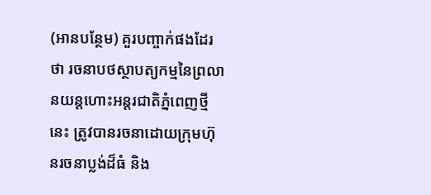(អានបន្ថែម) គួរបញ្ចាក់ផងដែរថា រចនាបថស្ថាបត្យកម្មនៃព្រលានយន្តហោះអន្តរជាតិភ្នំពេញថ្មីនេះ ត្រូវបានរចនាដោយក្រុមហ៊ុនរចនាប្លង់ដ៏ធំ និង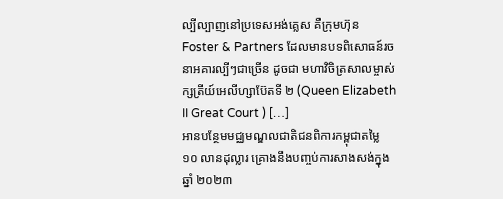ល្បីល្បាញនៅប្រទេសអង់គ្លេស គឺក្រុមហ៊ុន Foster & Partners ដែលមានបទពិសោធន៍រចនាអគារល្បីៗជាច្រើន ដូចជា មហាវិចិត្រសាលម្ចាស់ក្សត្រីយ៍អេលីហ្សាប៊ែតទី ២ (Queen Elizabeth II Great Court ) […]
អានបន្ថែមមជ្ឈមណ្ឌលជាតិជនពិការកម្ពុជាតម្លៃ ១០ លានដុល្លារ គ្រោងនឹងបញ្ចប់ការសាងសង់ក្នុងឆ្នាំ ២០២៣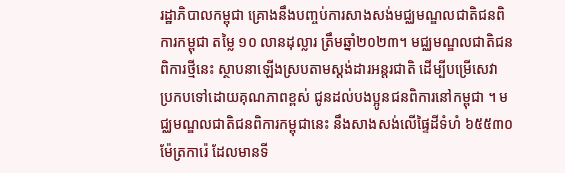រដ្ឋាភិបាលកម្ពុជា គ្រោងនឹងបញ្ចប់ការសាងសង់មជ្ឈមណ្ឌលជាតិជនពិការកម្ពុជា តម្លៃ ១០ លានដុល្លារ ត្រឹមឆ្នាំ២០២៣។ មជ្ឈមណ្ឌលជាតិជនពិការថ្មីនេះ ស្ថាបនាឡើងស្របតាមស្តង់ដារអន្តរជាតិ ដើម្បីបម្រើសេវា ប្រកបទៅដោយគុណភាពខ្ពស់ ជូនដល់បងប្អូនជនពិការនៅកម្ពុជា ។ មជ្ឈមណ្ឌលជាតិជនពិការកម្ពុជានេះ នឹងសាងសង់លើផ្ទៃដីទំហំ ៦៥៥៣០ ម៉ែត្រការ៉េ ដែលមានទី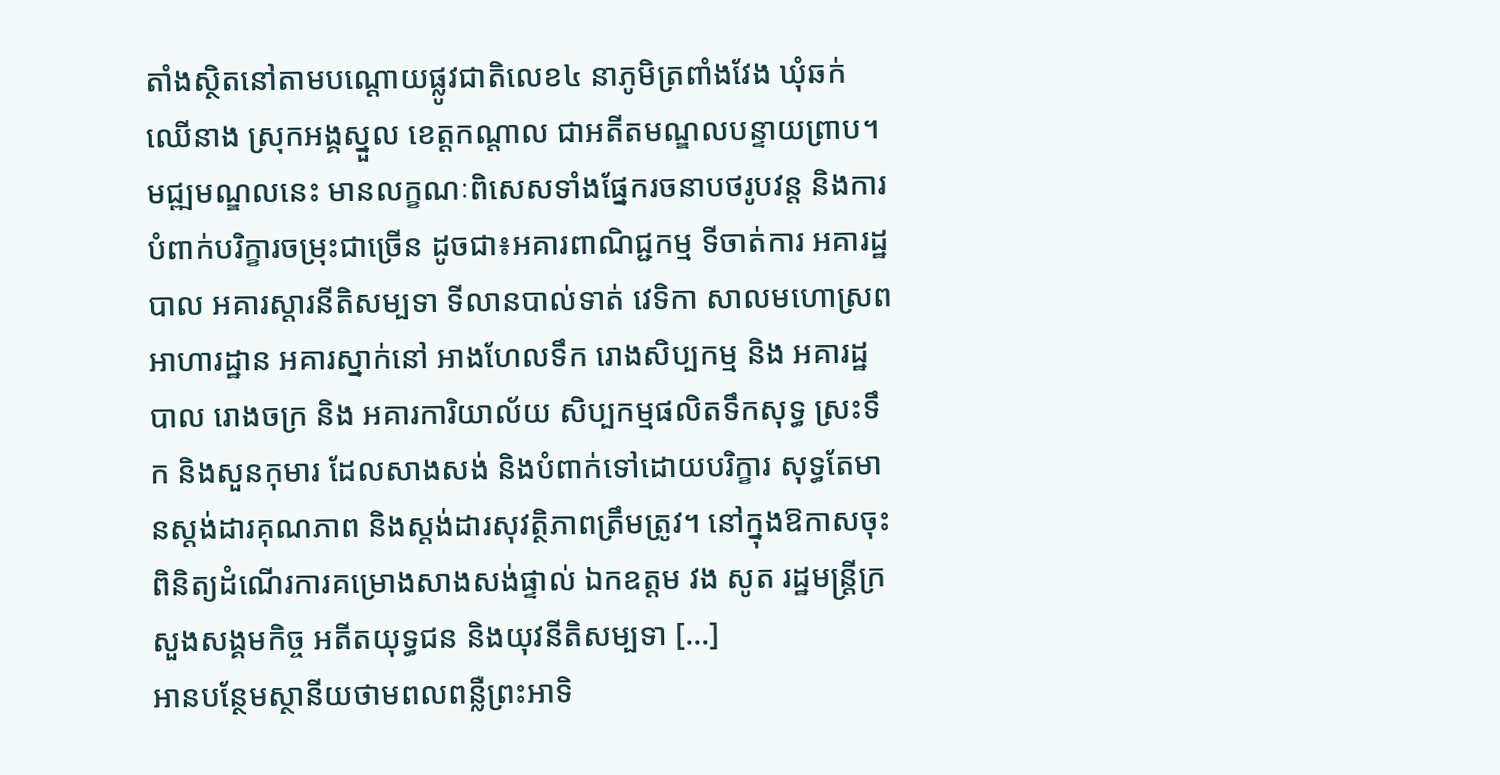តាំងស្ថិតនៅតាមបណ្តោយផ្លូវជាតិលេខ៤ នាភូមិត្រពាំងវែង ឃុំឆក់ឈើនាង ស្រុកអង្គស្នួល ខេត្តកណ្តាល ជាអតីតមណ្ឌលបន្ទាយព្រាប។ មជ្ឍមណ្ឌលនេះ មានលក្ខណៈពិសេសទាំងផ្នែករចនាបថរូបវន្ត និងការបំពាក់បរិក្ខារចម្រុះជាច្រើន ដូចជា៖អគារពាណិជ្ជកម្ម ទីចាត់ការ អគារដ្ឋបាល អគារស្តារនីតិសម្បទា ទីលានបាល់ទាត់ វេទិកា សាលមហោស្រព អាហារដ្ឋាន អគារស្នាក់នៅ អាងហែលទឹក រោងសិប្បកម្ម និង អគារដ្ឋបាល រោងចក្រ និង អគារការិយាល័យ សិប្បកម្មផលិតទឹកសុទ្ធ ស្រះទឹក និងសួនកុមារ ដែលសាងសង់ និងបំពាក់ទៅដោយបរិក្ខារ សុទ្ធតែមានស្តង់ដារគុណភាព និងស្តង់ដារសុវត្ថិភាពត្រឹមត្រូវ។ នៅក្នុងឱកាសចុះពិនិត្យដំណើរការគម្រោងសាងសង់ផ្ទាល់ ឯកឧត្តម វង សូត រដ្ឋមន្ត្រីក្រសួងសង្គមកិច្ច អតីតយុទ្ធជន និងយុវនីតិសម្បទា […]
អានបន្ថែមស្ថានីយថាមពលពន្លឺព្រះអាទិ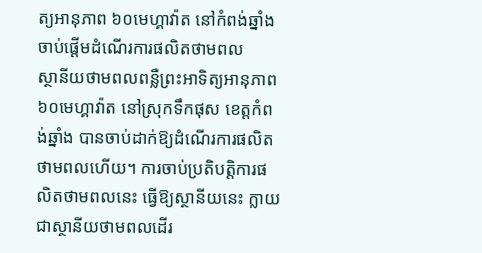ត្យអានុភាព ៦០មេហ្គាវ៉ាត នៅកំពង់ឆ្នាំង ចាប់ផ្តើមដំណើរការផលិតថាមពល
ស្ថានីយថាមពលពន្លឺព្រះអាទិត្យអានុភាព ៦០មេហ្គាវ៉ាត នៅស្រុកទឹកផុស ខេត្តកំពង់ឆ្នាំង បានចាប់ដាក់ឱ្យដំណើរការផលិតថាមពលហើយ។ ការចាប់ប្រតិបត្តិការផលិតថាមពលនេះ ធ្វើឱ្យស្ថានីយនេះ ក្លាយជាស្ថានីយថាមពលដើរ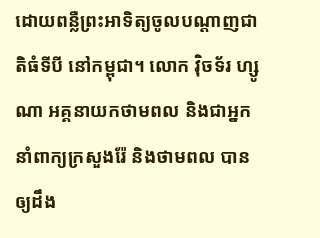ដោយពន្លឺព្រះអាទិត្យចូលបណ្តាញជាតិធំទីបី នៅកម្ពុជា។ លោក វ៉ិចទ័រ ហ្សូណា អគ្គនាយកថាមពល និងជាអ្នកនាំពាក្យក្រសួងរ៉ែ និងថាមពល បានឲ្យដឹង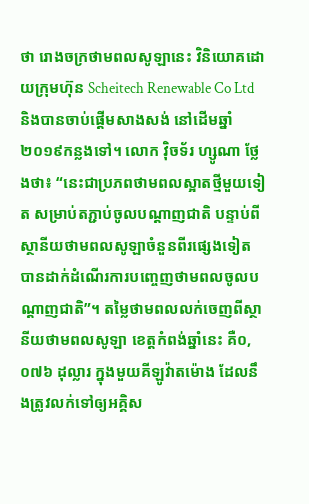ថា រោងចក្រថាមពលសូឡានេះ វិនិយោគដោយក្រុមហ៊ុន Scheitech Renewable Co Ltd និងបានចាប់ផ្តើមសាងសង់ នៅដើមឆ្នាំ២០១៩កន្លងទៅ។ លោក វ៉ិចទ័រ ហ្សូណា ថ្លែងថា៖ “នេះជាប្រភពថាមពលស្អាតថ្មីមួយទៀត សម្រាប់តភ្ជាប់ចូលបណ្តាញជាតិ បន្ទាប់ពីស្ថានីយថាមពលសូឡាចំនួនពីរផ្សេងទៀត បានដាក់ដំណើរការបញ្ចេញថាមពលចូលបណ្តាញជាតិ”។ តម្លៃថាមពលលក់ចេញពីស្ថានីយថាមពលសូឡា ខេត្តកំពង់ឆ្នាំនេះ គឺ០,០៧៦ ដុល្លារ ក្នុងមួយគីឡូវ៉ាតម៉ោង ដែលនឹងត្រូវលក់ទៅឲ្យអគ្គិស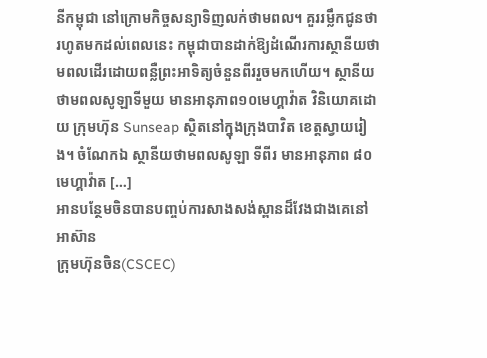នីកម្ពុជា នៅក្រោមកិច្ចសន្យាទិញលក់ថាមពល។ គួររម្លឹកជូនថា រហូតមកដល់ពេលនេះ កម្ពុជាបានដាក់ឱ្យដំណើរការស្ថានីយថាមពលដើរដោយពន្លឺព្រះអាទិត្យចំនួនពីររួចមកហើយ។ ស្ថានីយថាមពលសូឡាទីមួយ មានអានុភាព១០មេហ្គាវ៉ាត វិនិយោគដោយ ក្រុមហ៊ុន Sunseap ស្ថិតនៅក្នុងក្រុងបាវិត ខេត្តស្វាយរៀង។ ចំណែកឯ ស្ថានីយថាមពលសូឡា ទីពីរ មានអានុភាព ៨០ មេហ្គាវ៉ាត […]
អានបន្ថែមចិនបានបញ្ចប់ការសាងសង់ស្ពានដ៏វែងជាងគេនៅអាស៊ាន
ក្រុមហ៊ុនចិន(CSCEC)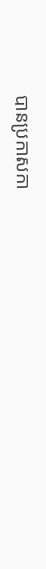បានប្រកាសកា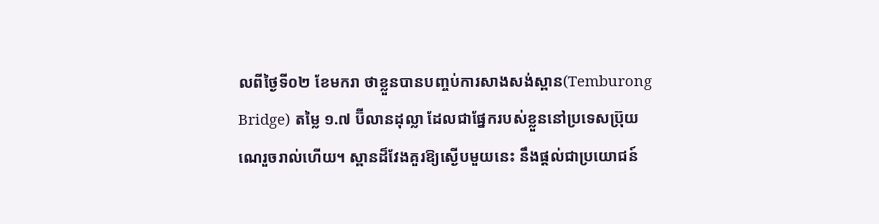លពីថ្ងៃទី០២ ខែមករា ថាខ្លួនបានបញ្ចប់ការសាងសង់ស្ពាន(Temburong Bridge) តម្លៃ ១.៧ ប៊ីលានដុល្លា ដែលជាផ្នែករបស់ខ្លួននៅប្រទេសប្រ៊ុយណេរួចរាល់ហើយ។ ស្ពានដ៏វែងគួរឱ្យស្ងើបមួយនេះ នឹងផ្តល់ជាប្រយោជន៍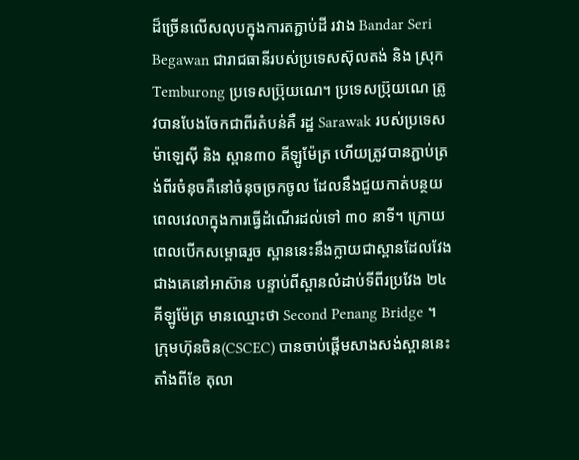ដ៏ច្រើនលើសលុបក្នុងការតភ្ជាប់ដី រវាង Bandar Seri Begawan ជារាជធានីរបស់ប្រទេសស៊ុលតង់ និង ស្រុកTemburong ប្រទេសប្រ៊ុយណេ។ ប្រទេសប្រ៊ុយណេ ត្រូវបានបែងចែកជាពីរតំបន់គឺ រដ្ឋ Sarawak របស់ប្រទេសម៉ាឡេស៊ី និង ស្ពាន៣០ គីឡូម៉ែត្រ ហើយត្រូវបានភ្ជាប់ត្រង់ពីរចំនុចគឺនៅចំនុចច្រកចូល ដែលនឹងជួយកាត់បន្ថយពេលវេលាក្នុងការធ្វើដំណើរដល់ទៅ ៣០ នាទី។ ក្រោយពេលបើកសម្ពោធរួច ស្ពាននេះនឹងក្លាយជាស្ពានដែលវែងជាងគេនៅអាស៊ាន បន្ទាប់ពីស្ពានលំដាប់ទីពីរប្រវែង ២៤ គីឡូម៉ែត្រ មានឈ្មោះថា Second Penang Bridge ។ ក្រុមហ៊ុនចិន(CSCEC) បានចាប់ផ្តើមសាងសង់ស្ពាននេះតាំងពីខែ តុលា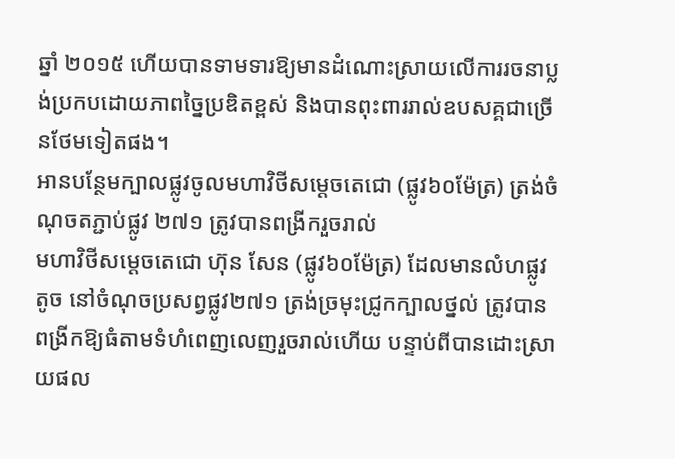ឆ្នាំ ២០១៥ ហើយបានទាមទារឱ្យមានដំណោះស្រាយលើការរចនាប្លង់ប្រកបដោយភាពច្នៃប្រឌិតខ្ពស់ និងបានពុះពាររាល់ឧបសគ្គជាច្រើនថែមទៀតផង។
អានបន្ថែមក្បាលផ្លូវចូលមហាវិថីសម្ដេចតេជោ (ផ្លូវ៦០ម៉ែត្រ) ត្រង់ចំណុចតភ្ជាប់ផ្លូវ ២៧១ ត្រូវបានពង្រីករួចរាល់
មហាវិថីសម្តេចតេជោ ហ៊ុន សែន (ផ្លូវ៦០ម៉ែត្រ) ដែលមានលំហផ្លូវតូច នៅចំណុចប្រសព្វផ្លូវ២៧១ ត្រង់ច្រមុះជ្រូកក្បាលថ្នល់ ត្រូវបានពង្រីកឱ្យធំតាមទំហំពេញលេញរួចរាល់ហើយ បន្ទាប់ពីបានដោះស្រាយផល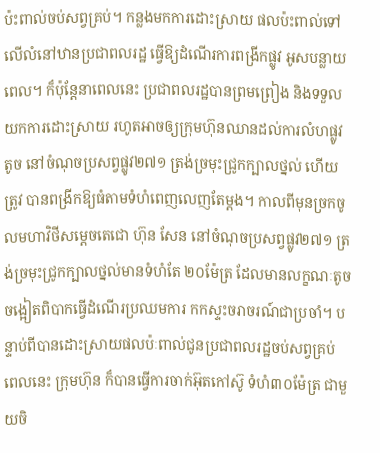ប៉ះពាល់ចប់សព្វគ្រប់។ កន្លងមកការដោះស្រាយ ផលប៉ះពាល់ទៅលើលំនៅឋានប្រជាពលរដ្ឋ ធ្វើឱ្យដំណើរការពង្រីកផ្លូវ អូសបន្លាយពេល។ ក៏ប៉ុន្តែនាពេលនេះ ប្រជាពលរដ្ឋបានព្រមព្រៀង និងទទួលយកការដោះស្រាយ រហូតអាចឲ្យក្រុមហ៊ុនឈានដល់ការលំហផ្លូវតូច នៅចំណុចប្រសព្វផ្លូវ២៧១ ត្រង់ច្រមុះជ្រូកក្បាលថ្នល់ ហើយត្រូវ បានពង្រីកឱ្យធំតាមទំហំពេញលេញតែម្តង។ កាលពីមុនច្រកចូលមហាវិថីសម្តេចតេជោ ហ៊ុន សែន នៅចំណុចប្រសព្វផ្លូវ២៧១ ត្រង់ច្រមុះជ្រូកក្បាលថ្នល់មានទំហំតែ ២០ម៉ែត្រ ដែលមានលក្ខណៈតូចចង្អៀតពិបាកធ្វើដំណើរប្រឈមការ កកស្ទះចរាចរណ៍ជាប្រចាំ។ បន្ទាប់ពីបានដោះស្រាយផលប៉ៈពាល់ជូនប្រជាពលរដ្ឋចប់សព្វគ្រប់ ពេលនេះ ក្រុមហ៊ុន ក៏បានធ្វើការចាក់អ៊ុតកៅស៊ូ ទំហំ៣០ម៉ែត្រ ជាមួយចិ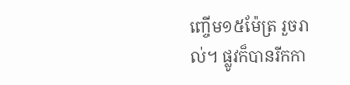ញ្ចើម១៥ម៉ែត្រ រួចរាល់។ ផ្លូវក៏បានរីកកា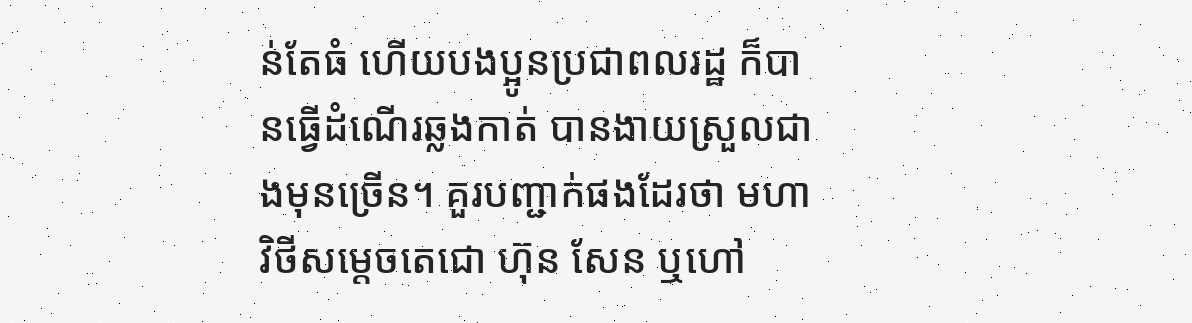ន់តែធំ ហើយបងប្អូនប្រជាពលរដ្ឋ ក៏បានធ្វើដំណើរឆ្លងកាត់ បានងាយស្រួលជាងមុនច្រើន។ គួរបញ្ជាក់ផងដែរថា មហាវិថីសម្តេចតេជោ ហ៊ុន សែន ឬហៅ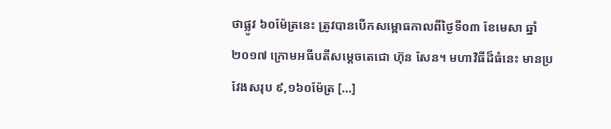ថាផ្លូវ ៦០ម៉ែត្រនេះ ត្រូវបានបើកសម្ពោធកាលពីថ្ងៃទី០៣ ខែមេសា ឆ្នាំ២០១៧ ក្រោមអធីបតីសម្តេចតេជោ ហ៊ុន សែន។ មហាវិធីដ៏ធំនេះ មានប្រវែងសរុប ៩,១៦០ម៉ែត្រ […]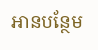អានបន្ថែម